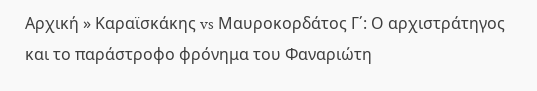Αρχική » Καραϊσκάκης vs Μαυροκορδάτος Γ΄: Ο αρχιστράτηγος και το παράστροφο φρόνημα του Φαναριώτη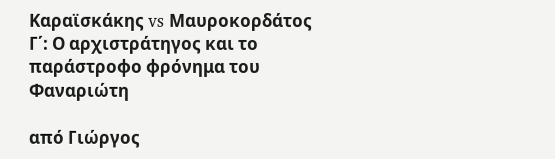Καραϊσκάκης vs Μαυροκορδάτος Γ΄: Ο αρχιστράτηγος και το παράστροφο φρόνημα του Φαναριώτη

από Γιώργος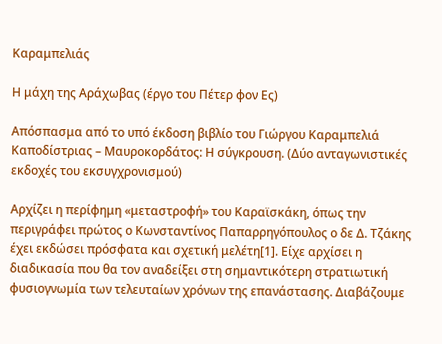Καραμπελιάς

Η μάχη της Αράχωβας (έργο του Πέτερ φον Ες)

Απόσπασμα από το υπό έκδοση βιβλίο του Γιώργου Καραμπελιά Καποδίστριας – Μαυροκορδάτος: Η σύγκρουση. (Δύο ανταγωνιστικές εκδοχές του εκσυγχρονισμού)

Αρχίζει η περίφημη «μεταστροφή» του Καραϊσκάκη, όπως την περιγράφει πρώτος ο Κωνσταντίνος Παπαρρηγόπουλος ο δε Δ. Τζάκης έχει εκδώσει πρόσφατα και σχετική μελέτη[1]. Είχε αρχίσει η διαδικασία που θα τον αναδείξει στη σημαντικότερη στρατιωτική φυσιογνωμία των τελευταίων χρόνων της επανάστασης. Διαβάζουμε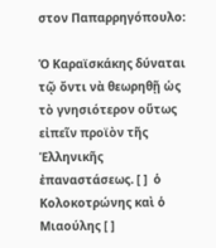στον Παπαρρηγόπουλο:

Ὁ Καραϊσκάκης δύναται τῷ ὄντι νὰ θεωρηθῇ ὡς τὸ γνησιότερον οὕτως εἰπεῖν προϊὸν τῆς Ἑλληνικῆς ἐπαναστάσεως. [ ]  ὁ Κολοκοτρώνης καὶ ὁ Μιαούλης [ ]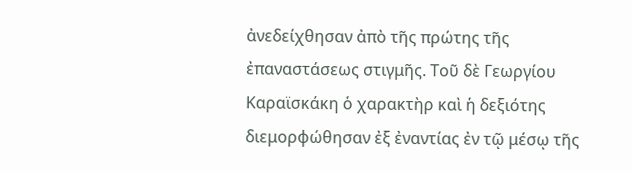ἀνεδείχθησαν ἀπὸ τῆς πρώτης τῆς ἐπαναστάσεως στιγμῆς. Τοῦ δὲ Γεωργίου Καραϊσκάκη ὁ χαρακτὴρ καὶ ἡ δεξιότης διεμορφώθησαν ἐξ ἐναντίας ἐν τῷ μέσῳ τῆς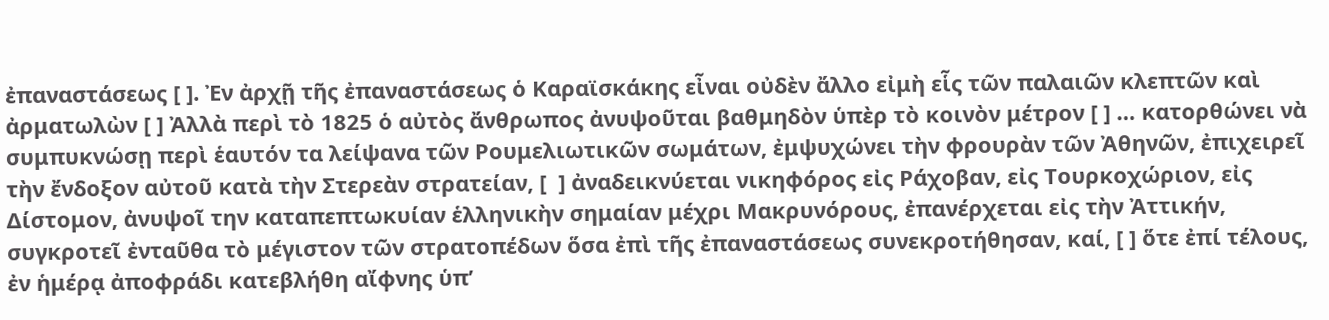ἐπαναστάσεως [ ]. Ἐν ἀρχῇ τῆς ἐπαναστάσεως ὁ Καραϊσκάκης εἶναι οὐδὲν ἄλλο εἰμὴ εἷς τῶν παλαιῶν κλεπτῶν καὶ ἀρματωλὼν [ ] Ἀλλὰ περὶ τὸ 1825 ὁ αὐτὸς ἄνθρωπος ἀνυψοῦται βαθμηδὸν ὑπὲρ τὸ κοινὸν μέτρον [ ] … κατορθώνει νὰ συμπυκνώσῃ περὶ ἑαυτόν τα λείψανα τῶν Ρουμελιωτικῶν σωμάτων, ἐμψυχώνει τὴν φρουρὰν τῶν Ἀθηνῶν, ἐπιχειρεῖ τὴν ἔνδοξον αὐτοῦ κατὰ τὴν Στερεὰν στρατείαν, [  ] ἀναδεικνύεται νικηφόρος εἰς Ράχοβαν, εἰς Τουρκοχώριον, εἰς Δίστομον, ἀνυψοῖ την καταπεπτωκυίαν ἑλληνικὴν σημαίαν μέχρι Μακρυνόρους, ἐπανέρχεται εἰς τὴν Ἀττικήν, συγκροτεῖ ἐνταῦθα τὸ μέγιστον τῶν στρατοπέδων ὅσα ἐπὶ τῆς ἐπαναστάσεως συνεκροτήθησαν, καί, [ ] ὅτε ἐπί τέλους, ἐν ἡμέρᾳ ἀποφράδι κατεβλήθη αἴφνης ὑπ’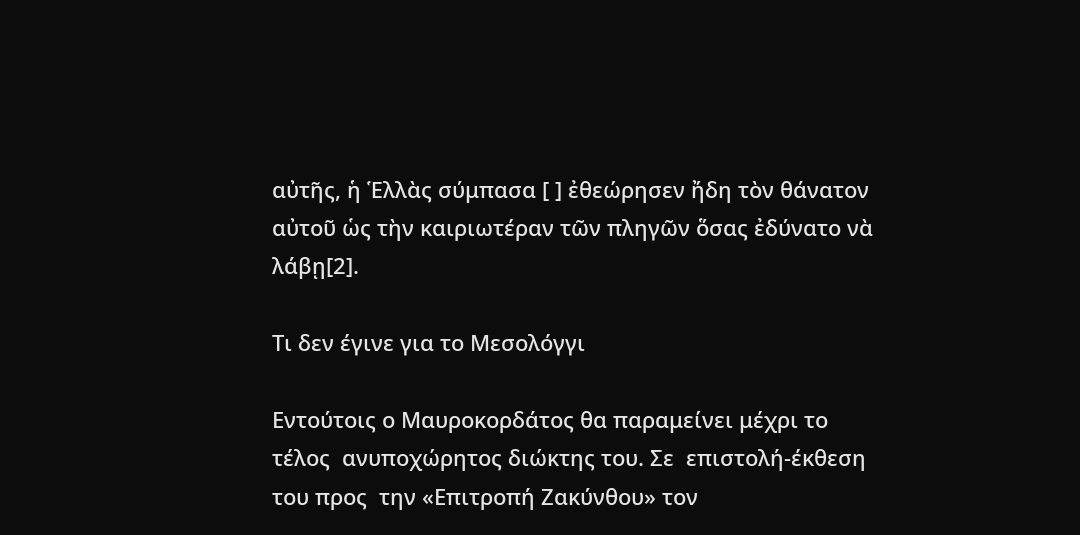αὐτῆς, ἡ Ἑλλὰς σύμπασα [ ] ἐθεώρησεν ἤδη τὸν θάνατον αὐτοῦ ὡς τὴν καιριωτέραν τῶν πληγῶν ὅσας ἐδύνατο νὰ λάβῃ[2].

Τι δεν έγινε για το Μεσολόγγι

Εντούτοις ο Μαυροκορδάτος θα παραμείνει μέχρι το τέλος  ανυποχώρητος διώκτης του. Σε  επιστολή-έκθεση του προς  την «Επιτροπή Ζακύνθου» τον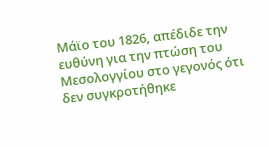Μάϊο του 1826, απέδιδε την ευθύνη για την πτώση του Μεσολογγίου στο γεγονός ότι δεν συγκροτήθηκε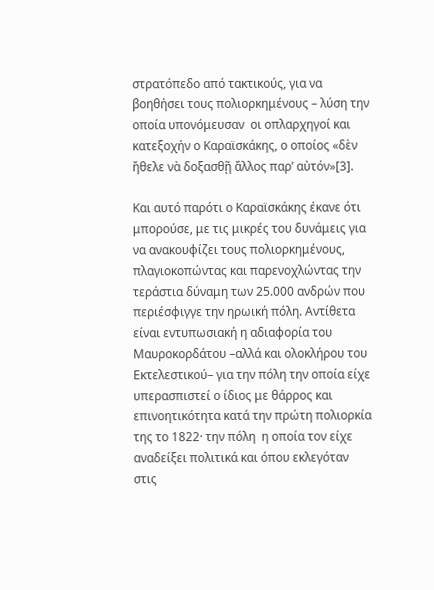στρατόπεδο από τακτικούς, για να βοηθήσει τους πολιορκημένους – λύση την οποία υπονόμευσαν  οι οπλαρχηγοί και κατεξοχήν ο Καραϊσκάκης, ο οποίος «δὲν ἤθελε νὰ δοξασθῇ ἄλλος παρ’ αὐτόν»[3].

Και αυτό παρότι ο Καραϊσκάκης έκανε ότι μπορούσε, με τις μικρές του δυνάμεις για να ανακουφίζει τους πολιορκημένους, πλαγιοκοπώντας και παρενοχλώντας την τεράστια δύναμη των 25.000 ανδρών που περιέσφιγγε την ηρωική πόλη. Αντίθετα είναι εντυπωσιακή η αδιαφορία του Μαυροκορδάτου –αλλά και ολοκλήρου του Εκτελεστικού– για την πόλη την οποία είχε υπερασπιστεί ο ίδιος με θάρρος και επινοητικότητα κατά την πρώτη πολιορκία της το 1822· την πόλη  η οποία τον είχε αναδείξει πολιτικά και όπου εκλεγόταν στις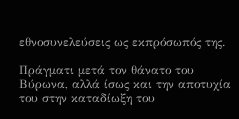εθνοσυνελεύσεις ως εκπρόσωπός της.

Πράγματι μετά τον θάνατο του Βύρωνα, αλλά ίσως και την αποτυχία του στην καταδίωξη του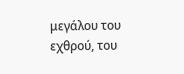μεγάλου του εχθρού, του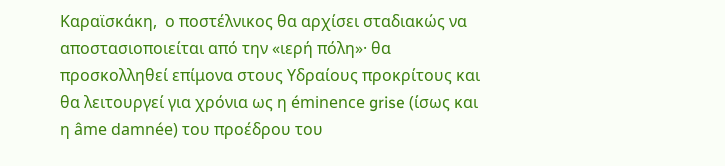Καραϊσκάκη,  ο ποστέλνικος θα αρχίσει σταδιακώς να αποστασιοποιείται από την «ιερή πόλη»· θα προσκολληθεί επίμονα στους Υδραίους προκρίτους και θα λειτουργεί για χρόνια ως η éminence grise (ίσως και η âme damnée) του προέδρου του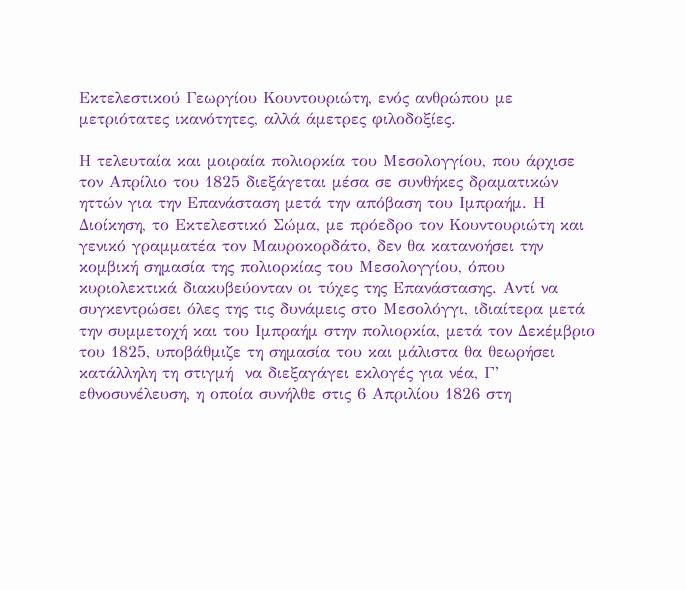Εκτελεστικού Γεωργίου Κουντουριώτη, ενός ανθρώπου με μετριότατες ικανότητες, αλλά άμετρες φιλοδοξίες.

Η τελευταία και μοιραία πολιορκία του Μεσολογγίου, που άρχισε τον Απρίλιο του 1825 διεξάγεται μέσα σε συνθήκες δραματικών ηττών για την Επανάσταση μετά την απόβαση του Ιμπραήμ. Η Διοίκηση, το Εκτελεστικό Σώμα, με πρόεδρο τον Κουντουριώτη και γενικό γραμματέα τον Μαυροκορδάτο, δεν θα κατανοήσει την κομβική σημασία της πολιορκίας του Μεσολογγίου, όπου κυριολεκτικά διακυβεύονταν οι τύχες της Επανάστασης. Αντί να συγκεντρώσει όλες της τις δυνάμεις στο Μεσολόγγι, ιδιαίτερα μετά την συμμετοχή και του Ιμπραήμ στην πολιορκία, μετά τον Δεκέμβριο του 1825, υποβάθμιζε τη σημασία του και μάλιστα θα θεωρήσει κατάλληλη τη στιγμή  να διεξαγάγει εκλογές για νέα, Γ’ εθνοσυνέλευση, η οποία συνήλθε στις 6 Απριλίου 1826 στη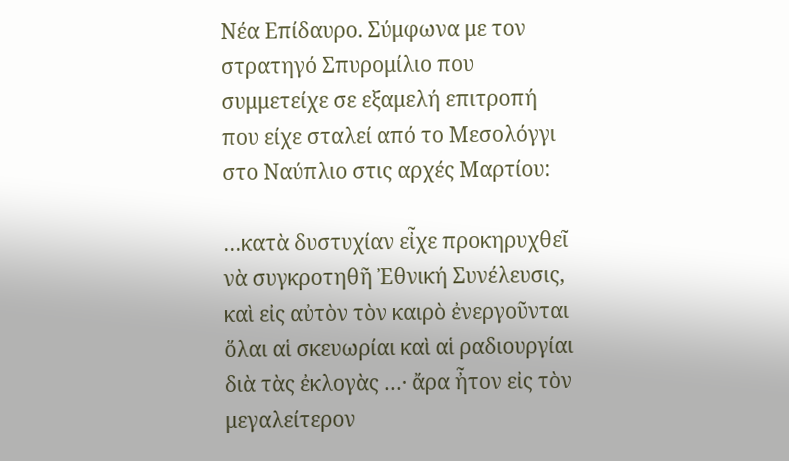Νέα Επίδαυρο. Σύμφωνα με τον στρατηγό Σπυρομίλιο που συμμετείχε σε εξαμελή επιτροπή που είχε σταλεί από το Μεσολόγγι στο Ναύπλιο στις αρχές Μαρτίου:

…κατὰ δυστυχίαν εἶχε προκηρυχθεῖ νὰ συγκροτηθῆ Ἐθνική Συνέλευσις, καὶ εἰς αὐτὸν τὸν καιρὸ ἐνεργοῦνται ὅλαι αἱ σκευωρίαι καὶ αἱ ραδιουργίαι διὰ τὰς ἐκλογὰς …· ἄρα ἦτον εἰς τὸν μεγαλείτερον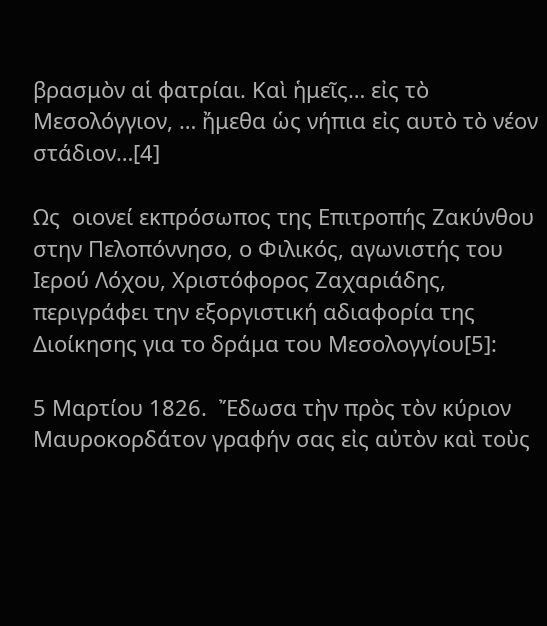βρασμὸν αἱ φατρίαι. Καὶ ἡμεῖς… εἰς τὸ Μεσολόγγιον, … ἤμεθα ὡς νήπια εἰς αυτὸ τὸ νέον στάδιον…[4]

Ως  οιονεί εκπρόσωπος της Επιτροπής Ζακύνθου στην Πελοπόννησο, ο Φιλικός, αγωνιστής του Ιερού Λόχου, Χριστόφορος Ζαχαριάδης, περιγράφει την εξοργιστική αδιαφορία της Διοίκησης για το δράμα του Μεσολογγίου[5]:

5 Μαρτίου 1826.  Ἔδωσα τὴν πρὸς τὸν κύριον Μαυροκορδάτον γραφήν σας εἰς αὐτὸν καὶ τοὺς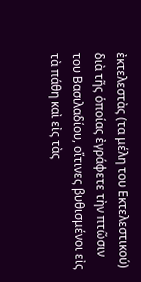ἐκτελεστὰς (τα μέλη του Εκτελεστικού) διὰ τῆς ὁποίας ἐγράφετε τὴν πτῶσιν του Βασιλαδίου, οἵτινες βυθισμένοι εἰς τὰ πάθη καὶ εἰς τὰς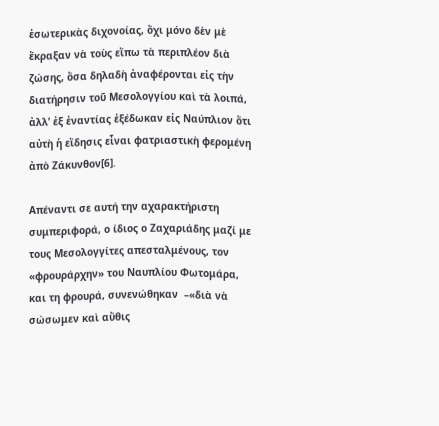ἐσωτερικὰς διχονοίας, ὄχι μόνο δὲν μὲ ἔκραξαν νὰ τοὺς εἴπω τὰ περιπλέον διὰ ζώσης, ὅσα δηλαδὴ ἀναφέρονται εἰς τὴν διατήρησιν τοῦ Μεσολογγίου καὶ τὰ λοιπά, ἀλλ’ ἐξ ἐναντίας ἐξέδωκαν εἰς Ναύπλιον ὅτι αὐτὴ ἡ εἴδησις εἶναι φατριαστικὴ φερομένη ἀπὸ Ζάκυνθον[6].

Απέναντι σε αυτή την αχαρακτήριστη συμπεριφορά, ο ίδιος ο Ζαχαριάδης μαζί με τους Μεσολογγίτες απεσταλμένους, τον «φρουράρχην» του Ναυπλίου Φωτομάρα, και τη φρουρά, συνενώθηκαν  –«διὰ νὰ σώσωμεν καὶ αὔθις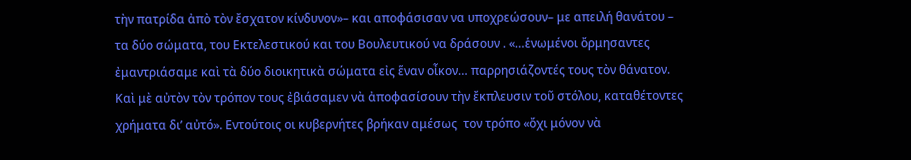τὴν πατρίδα ἀπὸ τὸν ἔσχατον κίνδυνον»– και αποφάσισαν να υποχρεώσουν– με απειλή θανάτου –  τα δύο σώματα, του Εκτελεστικού και του Βουλευτικού να δράσουν . «…ἑνωμένοι ὄρμησαντες ἐμαντριάσαμε καὶ τὰ δύο διοικητικὰ σώματα εἰς ἕναν οἶκον… παρρησιάζοντές τους τὸν θάνατον. Καὶ μὲ αὐτὸν τὸν τρόπον τους ἐβιάσαμεν νὰ ἀποφασίσουν τὴν ἔκπλευσιν τοῦ στόλου, καταθέτοντες χρήματα δι’ αὐτό». Εντούτοις οι κυβερνήτες βρήκαν αμέσως  τον τρόπο «ὄχι μόνον νὰ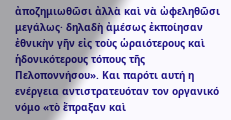ἀποζημιωθῶσι ἀλλὰ καὶ νὰ ὠφεληθῶσι μεγάλως· δηλαδὴ ἀμέσως ἐκποίησαν ἐθνικὴν γῆν εἰς τοὺς ὡραιότερους καὶ ἡδονικότερους τόπους τῆς Πελοποννήσου». Και παρότι αυτή η ενέργεια αντιστρατευόταν τον οργανικό νόμο «τὸ ἔπραξαν καὶ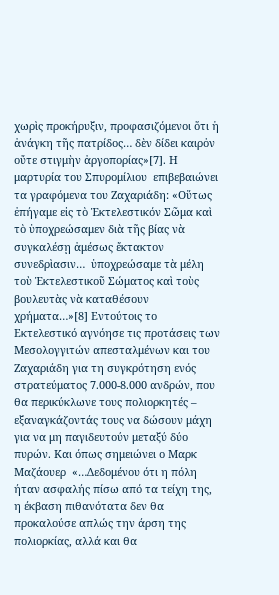χωρὶς προκήρυξιν, προφασιζόμενοι ὅτι ἡ ἀνάγκη τῆς πατρίδος… δὲν δίδει καιρὀν οὔτε στιγμὴν ἀργοπορίας»[7]. Η μαρτυρία του Σπυρομίλιου  επιβεβαιώνει τα γραφόμενα του Ζαχαριάδη: «Οὕτως ἐπήγαμε εἰς τὸ Ἐκτελεστικόν Σῶμα καὶ τὸ ὑποχρεώσαμεν διὰ τῆς βίας νὰ συγκαλέσῃ ἀμέσως ἔκτακτον συνεδρὶασιν…  ὑποχρεώσαμε τὰ μέλη τοὺ Ἐκτελεστικοῦ Σώματος καὶ τοὺς βουλευτὰς νὰ καταθέσουν χρήματα…»[8] Εντούτοις το Εκτελεστικό αγνόησε τις προτάσεις των Μεσολογγιτών απεσταλμένων και του Ζαχαριάδη για τη συγκρότηση ενός στρατεύματος 7.000-8.000 ανδρών, που θα περικύκλωνε τους πολιορκητές – εξαναγκάζοντάς τους να δώσουν μάχη για να μη παγιδευτούν μεταξύ δύο πυρών. Και όπως σημειώνει ο Μαρκ Μαζάουερ  «…Δεδομένου ότι η πόλη ήταν ασφαλής πίσω από τα τείχη της, η έκβαση πιθανότατα δεν θα προκαλούσε απλώς την άρση της πολιορκίας, αλλά και θα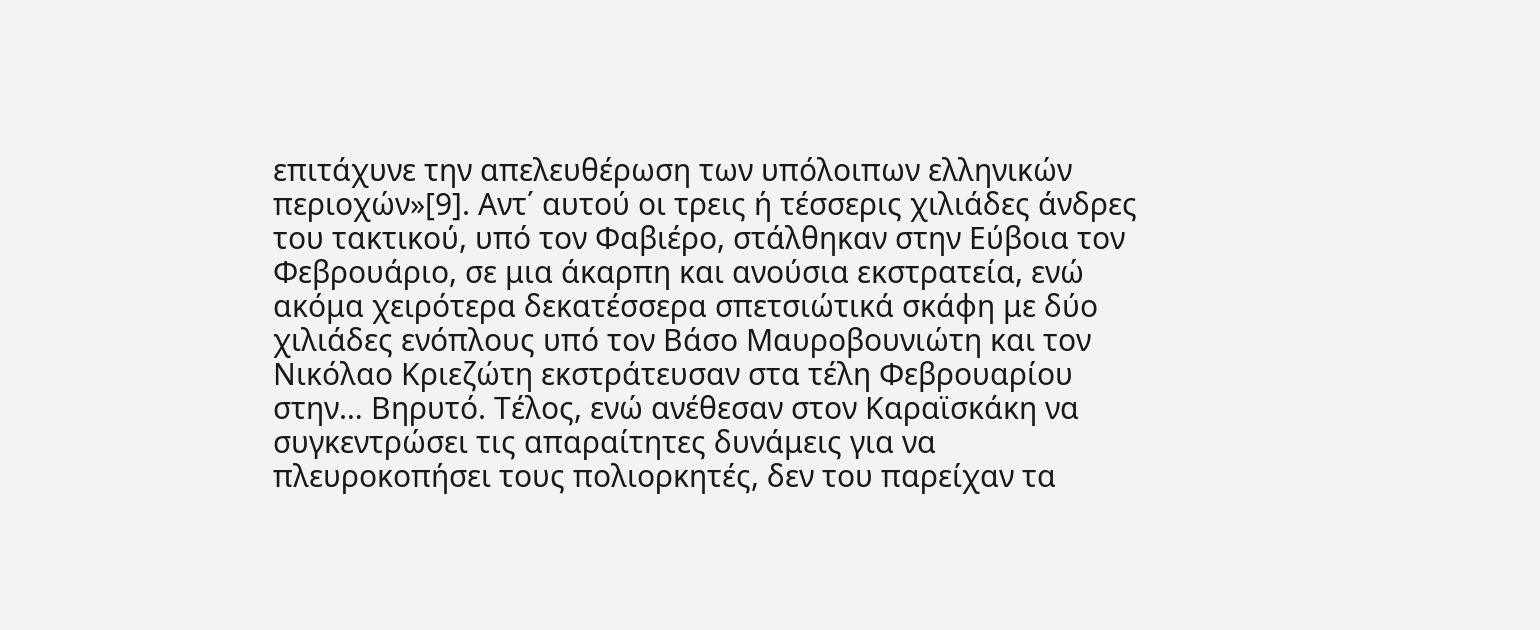επιτάχυνε την απελευθέρωση των υπόλοιπων ελληνικών περιοχών»[9]. Αντ΄ αυτού οι τρεις ή τέσσερις χιλιάδες άνδρες του τακτικού, υπό τον Φαβιέρο, στάλθηκαν στην Εύβοια τον Φεβρουάριο, σε μια άκαρπη και ανούσια εκστρατεία, ενώ ακόμα χειρότερα δεκατέσσερα σπετσιώτικά σκάφη με δύο χιλιάδες ενόπλους υπό τον Βάσο Μαυροβουνιώτη και τον Νικόλαο Κριεζώτη εκστράτευσαν στα τέλη Φεβρουαρίου στην… Βηρυτό. Τέλος, ενώ ανέθεσαν στον Καραϊσκάκη να συγκεντρώσει τις απαραίτητες δυνάμεις για να πλευροκοπήσει τους πολιορκητές, δεν του παρείχαν τα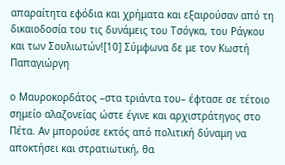απαραίτητα εφόδια και χρήματα και εξαιρούσαν από τη δικαιοδοσία του τις δυνάμεις του Τσόγκα, του Ράγκου και των Σουλιωτών![10] Σύμφωνα δε με τον Κωστή Παπαγιώργη

ο Μαυροκορδάτος –στα τριάντα του– έφτασε σε τέτοιο σημείο αλαζονείας ώστε έγινε και αρχιστράτηγος στο Πέτα. Αν μπορούσε εκτός από πολιτική δύναμη να αποκτήσει και στρατιωτική, θα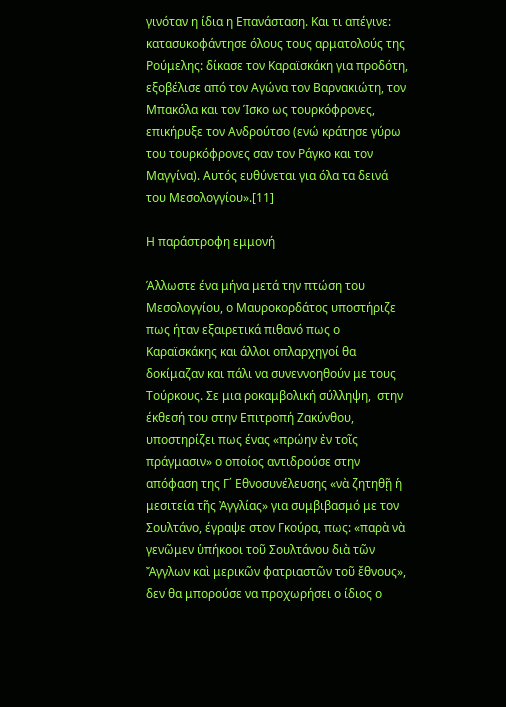γινόταν η ίδια η Επανάσταση. Και τι απέγινε: κατασυκοφάντησε όλους τους αρματολούς της Ρούμελης: δίκασε τον Καραϊσκάκη για προδότη, εξοβέλισε από τον Αγώνα τον Βαρνακιώτη, τον Μπακόλα και τον Ίσκο ως τουρκόφρονες, επικήρυξε τον Ανδρούτσο (ενώ κράτησε γύρω του τουρκόφρονες σαν τον Ράγκο και τον Μαγγίνα). Αυτός ευθύνεται για όλα τα δεινά του Μεσολογγίου».[11]

Η παράστροφη εμμονή

Άλλωστε ένα μήνα μετά την πτώση του Μεσολογγίου, ο Μαυροκορδάτος υποστήριζε πως ήταν εξαιρετικά πιθανό πως ο Καραϊσκάκης και άλλοι οπλαρχηγοί θα δοκίμαζαν και πάλι να συνεννοηθούν με τους Τούρκους. Σε μια ροκαμβολική σύλληψη,  στην έκθεσή του στην Επιτροπή Ζακύνθου, υποστηρίζει πως ένας «πρώην ἐν τοῖς πράγμασιν» ο οποίος αντιδρούσε στην απόφαση της Γ΄ Εθνοσυνέλευσης «νὰ ζητηθῇ ἡ μεσιτεία τῆς Ἀγγλίας» για συμβιβασμό με τον Σουλτάνο, έγραψε στον Γκούρα, πως: «παρὰ νὰ γενῶμεν ὑπήκοοι τοῦ Σουλτάνου διὰ τῶν  Ἄγγλων καὶ μερικῶν φατριαστῶν τοῦ ἔθνους», δεν θα μπορούσε να προχωρήσει ο ίδιος ο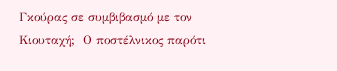Γκούρας σε συμβιβασμό με τον Κιουταχή;  Ο ποστέλνικος παρότι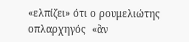«ελπίζει» ότι ο ρουμελιώτης οπλαρχηγός  «ἂν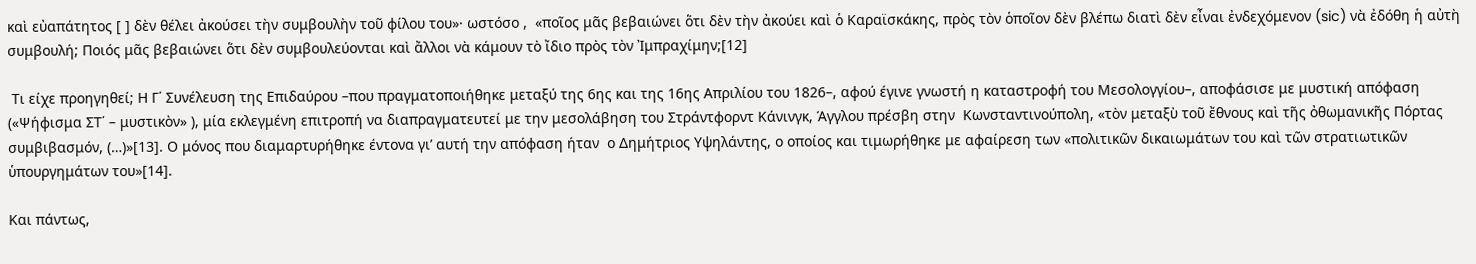καὶ εὐαπάτητος [ ] δὲν θέλει ἀκούσει τὴν συμβουλὴν τοῦ φίλου του»· ωστόσο ,  «ποῖος μᾶς βεβαιώνει ὅτι δὲν τὴν ἀκούει καὶ ὁ Καραϊσκάκης, πρὸς τὸν ὁποῖον δὲν βλέπω διατὶ δὲν εἶναι ἐνδεχόμενον (sic) νὰ ἐδόθη ἡ αὐτὴ συμβουλή; Ποιός μᾶς βεβαιώνει ὅτι δὲν συμβουλεύονται καὶ ἄλλοι νὰ κάμουν τὸ ἴδιο πρὸς τὸν Ἰμπραχίμην;[12]

 Τι είχε προηγηθεί; Η Γ΄ Συνέλευση της Επιδαύρου –που πραγματοποιήθηκε μεταξύ της 6ης και της 16ης Απριλίου του 1826–, αφού έγινε γνωστή η καταστροφή του Μεσολογγίου–, αποφάσισε με μυστική απόφαση («Ψήφισμα ΣΤ΄ – μυστικὸν» ), μία εκλεγμένη επιτροπή να διαπραγματευτεί με την μεσολάβηση του Στράντφορντ Κάνινγκ, Άγγλου πρέσβη στην  Κωνσταντινούπολη, «τὸν μεταξὺ τοῦ ἔθνους καὶ τῆς ὀθωμανικῆς Πόρτας συμβιβασμόν, (…)»[13]. Ο μόνος που διαμαρτυρήθηκε έντονα γι’ αυτή την απόφαση ήταν  ο Δημήτριος Υψηλάντης, ο οποίος και τιμωρήθηκε με αφαίρεση των «πολιτικῶν δικαιωμάτων του καὶ τῶν στρατιωτικῶν ὑπουργημάτων του»[14].

Και πάντως,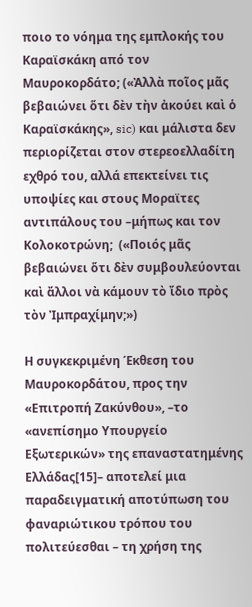ποιο το νόημα της εμπλοκής του Καραϊσκάκη από τον Μαυροκορδάτο; («Ἀλλὰ ποῖος μᾶς βεβαιώνει ὅτι δὲν τὴν ἀκούει καὶ ὁ Καραϊσκάκης», sic) και μάλιστα δεν περιορίζεται στον στερεοελλαδίτη εχθρό του, αλλά επεκτείνει τις υποψίες και στους Μοραϊτες αντιπάλους του –μήπως και τον Κολοκοτρώνη;  («Ποιός μᾶς βεβαιώνει ὅτι δὲν συμβουλεύονται καὶ ἄλλοι νὰ κάμουν τὸ ἴδιο πρὸς τὸν Ἰμπραχίμην;»)

Η συγκεκριμένη Έκθεση του Μαυροκορδάτου, προς την «Επιτροπή Ζακύνθου», –το «ανεπίσημο Υπουργείο Εξωτερικών» της επαναστατημένης Ελλάδας[15]– αποτελεί μια παραδειγματική αποτύπωση του φαναριώτικου τρόπου του πολιτεύεσθαι – τη χρήση της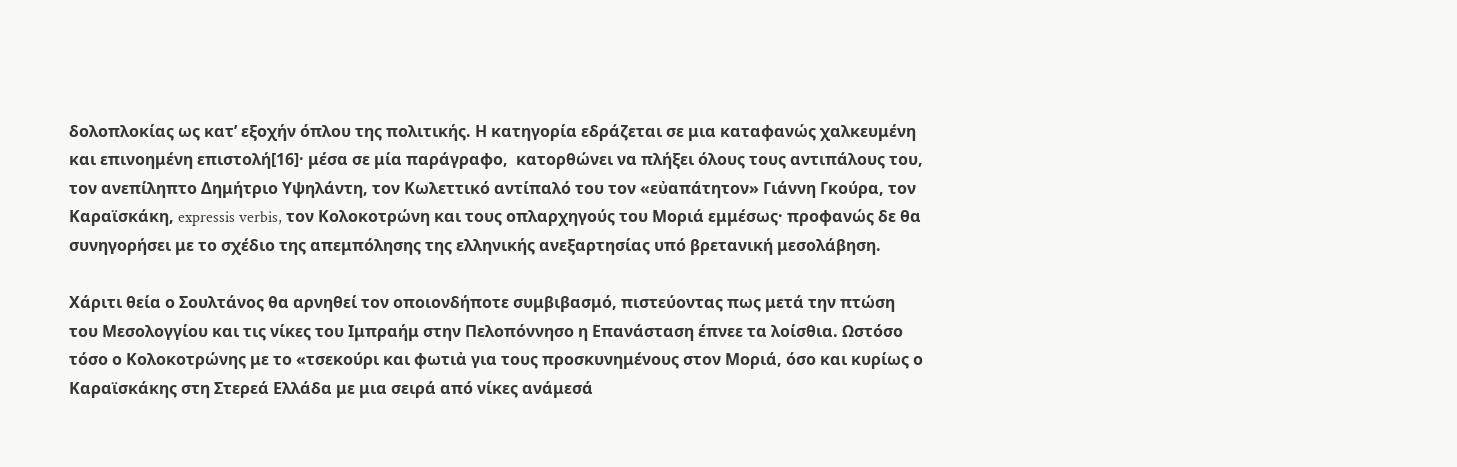δολοπλοκίας ως κατ’ εξοχήν όπλου της πολιτικής. Η κατηγορία εδράζεται σε μια καταφανώς χαλκευμένη και επινοημένη επιστολή[16]· μέσα σε μία παράγραφο,  κατορθώνει να πλήξει όλους τους αντιπάλους του, τον ανεπίληπτο Δημήτριο Υψηλάντη, τον Κωλεττικό αντίπαλό του τον «εὐαπάτητον» Γιάννη Γκούρα, τον Καραϊσκάκη, expressis verbis, τον Κολοκοτρώνη και τους οπλαρχηγούς του Μοριά εμμέσως· προφανώς δε θα συνηγορήσει με το σχέδιο της απεμπόλησης της ελληνικής ανεξαρτησίας υπό βρετανική μεσολάβηση.

Χάριτι θεία ο Σουλτάνος θα αρνηθεί τον οποιονδήποτε συμβιβασμό, πιστεύοντας πως μετά την πτώση του Μεσολογγίου και τις νίκες του Ιμπραήμ στην Πελοπόννησο η Επανάσταση έπνεε τα λοίσθια. Ωστόσο τόσο ο Κολοκοτρώνης με το «τσεκούρι και φωτιἀ για τους προσκυνημένους στον Μοριά, όσο και κυρίως ο Καραϊσκάκης στη Στερεά Ελλάδα με μια σειρά από νίκες ανάμεσά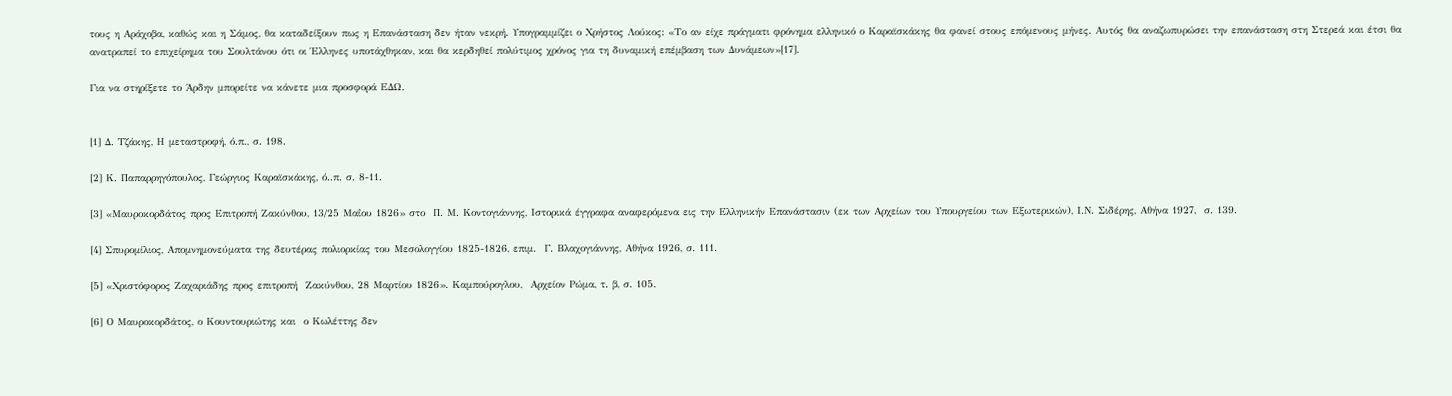τους η Αράχοβα, καθώς και η Σάμος, θα καταδείξουν πως η Επανάσταση δεν ήταν νεκρή. Υπογραμμίζει ο Χρήστος Λούκος: «Το αν είχε πράγματι φρόνημα ελληνικό ο Καραϊσκάκης θα φανεί στους επόμενους μήνες. Αυτός θα αναζωπυρώσει την επανάσταση στη Στερεά και έτσι θα ανατραπεί το επιχείρημα του Σουλτάνου ότι οι Έλληνες υποτάχθηκαν, και θα κερδηθεί πολύτιμος χρόνος για τη δυναμική επέμβαση των Δυνάμεων»[17].

Για να στηρίξετε το Άρδην μπορείτε να κάνετε μια προσφορά ΕΔΩ.


[1] Δ. Τζάκης, Η μεταστροφή, ό.π., σ. 198.

[2] Κ. Παπαρρηγόπουλος, Γεώργιος Καραϊσκάκης, ό..π. σ. 8-11.

[3] «Μαυροκορδάτος προς Επιτροπή Ζακύνθου, 13/25 Μαΐου 1826» στο  Π. Μ. Κοντογιάννης, Ιστορικά έγγραφα αναφερόμενα εις την Ελληνικήν Επανάστασιν (εκ των Αρχείων του Υπουργείου των Εξωτερικών), Ι.Ν. Σιδέρης, Αθήνα 1927,  σ. 139.

[4] Σπυρομίλιος, Απομνημονεύματα της δευτέρας πολιορκίας του Μεσολογγίου 1825-1826, επιμ.  Γ. Βλαχογιάννης, Αθήνα 1926, σ. 111.

[5] «Χριστόφορος Ζαχαριάδης προς επιτροπή  Ζακύνθου, 28 Μαρτίου 1826». Καμπούρογλου,  Αρχείον Ρώμα, τ. β, σ. 105.

[6] Ο Μαυροκορδάτος, ο Κουντουριώτης και  ο Κωλέττης δεν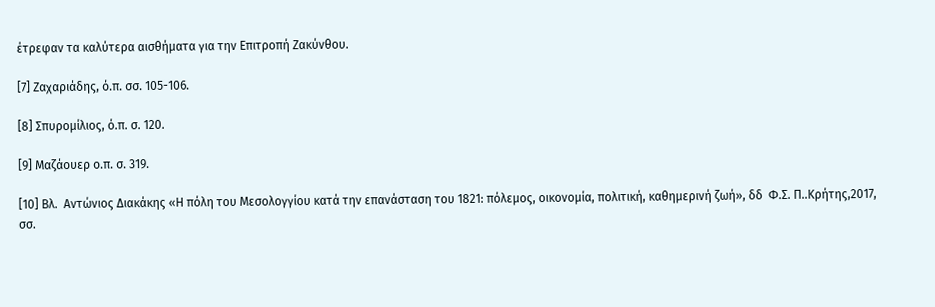έτρεφαν τα καλύτερα αισθήματα για την Επιτροπή Ζακύνθου.

[7] Ζαχαριάδης, ό.π. σσ. 105-106.

[8] Σπυρομίλιος, ό.π. σ. 120.

[9] Μαζάουερ ο.π. σ. 319.

[10] Βλ.  Αντώνιος Διακάκης «Η πόλη του Μεσολογγίου κατά την επανάσταση του 1821: πόλεμος, οικονομία, πολιτική, καθημερινή ζωή», δδ  Φ.Σ. Π..Κρήτης,2017, σσ.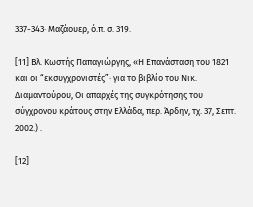337-343· Μαζάουερ, ό.π. σ. 319.

[11] Βλ. Κωστής Παπαγιώργης, «Η Επανάσταση του 1821 και οι “εκσυγχρονιστές”· για το βιβλίο του Νικ. Διαμαντούρου, Οι απαρχές της συγκρότησης του σύγχρονου κράτους στην Ελλάδα, περ. Άρδην, τχ. 37, Σεπτ. 2002.) .

[12]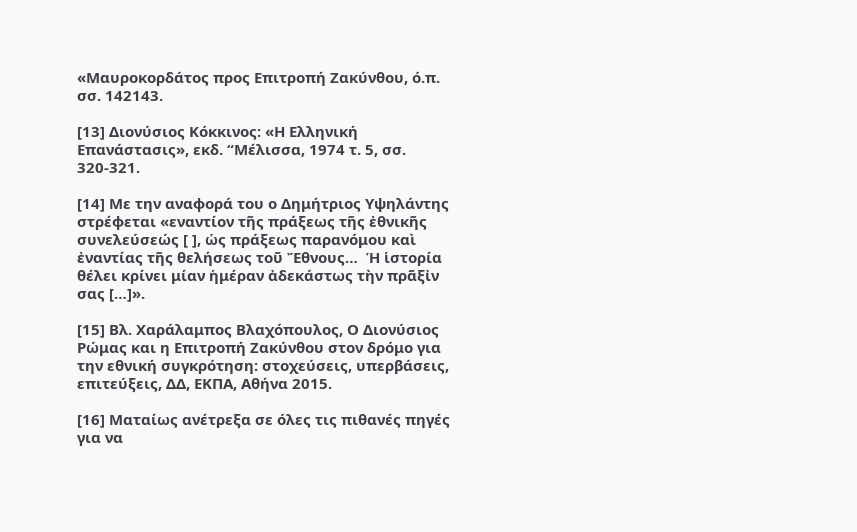«Μαυροκορδάτος προς Επιτροπή Ζακύνθου, ό.π. σσ. 142143.

[13] Διονύσιος Κόκκινος: «Η Ελληνική Επανάστασις», εκδ. “Μέλισσα, 1974 τ. 5, σσ. 320-321.

[14] Με την αναφορά του ο Δημήτριος Υψηλάντης στρέφεται «εναντίον τῆς πράξεως τῆς ἐθνικῆς συνελεύσεώς [ ], ὡς πράξεως παρανόμου καὶ ἐναντίας τῆς θελήσεως τοῦ Ἔθνους…  Ἡ ἱστορία θέλει κρίνει μίαν ἡμέραν ἀδεκάστως τὴν πρᾶξἰν σας […]».

[15] Βλ. Χαράλαμπος Βλαχόπουλος, Ο Διονύσιος Ρώμας και η Επιτροπή Ζακύνθου στον δρόμο για την εθνική συγκρότηση: στοχεύσεις, υπερβάσεις, επιτεύξεις, ΔΔ, ΕΚΠΑ, Αθήνα 2015.

[16] Ματαίως ανέτρεξα σε όλες τις πιθανές πηγές για να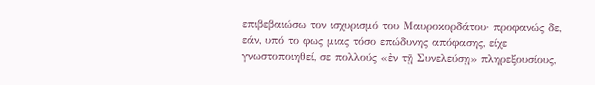επιβεβαιώσω τον ισχυρισμό του Μαυροκορδάτου· προφανώς δε, εάν, υπό το φως μιας τόσο επώδυνης απόφασης, είχε γνωστοποιηθεί, σε πολλούς «ἐν τῇ Συνελεύσῃ» πληρεξουσίους,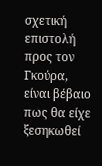σχετική επιστολή προς τον Γκούρα, είναι βέβαιο πως θα είχε ξεσηκωθεί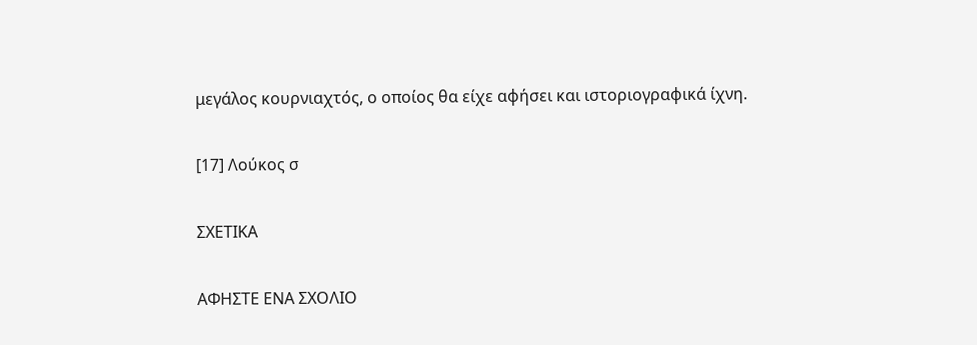μεγάλος κουρνιαχτός, ο οποίος θα είχε αφήσει και ιστοριογραφικά ίχνη.

[17] Λούκος σ

ΣΧΕΤΙΚΑ

ΑΦΗΣΤΕ ΕΝΑ ΣΧΟΛΙΟ